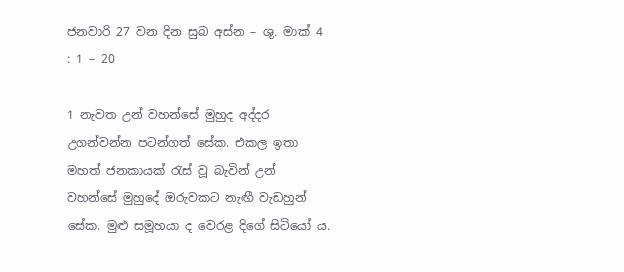ජනවාරි 27 වන දින සුබ අස්න – ශු. මාක් 4 : 1 – 20

1 නැවත උන් වහන්සේ මුහුද අද්දර උගන්වන්න පටන්ගත් සේක. එකල ඉතා මහත් ජනකායක් රැස් වූ බැවින් උන් වහන්සේ මුහුදේ ඔරුවකට නැඟී වැඩහුන් සේක. මුළු සමූහයා ද වෙරළ දිගේ සිටියෝ ය.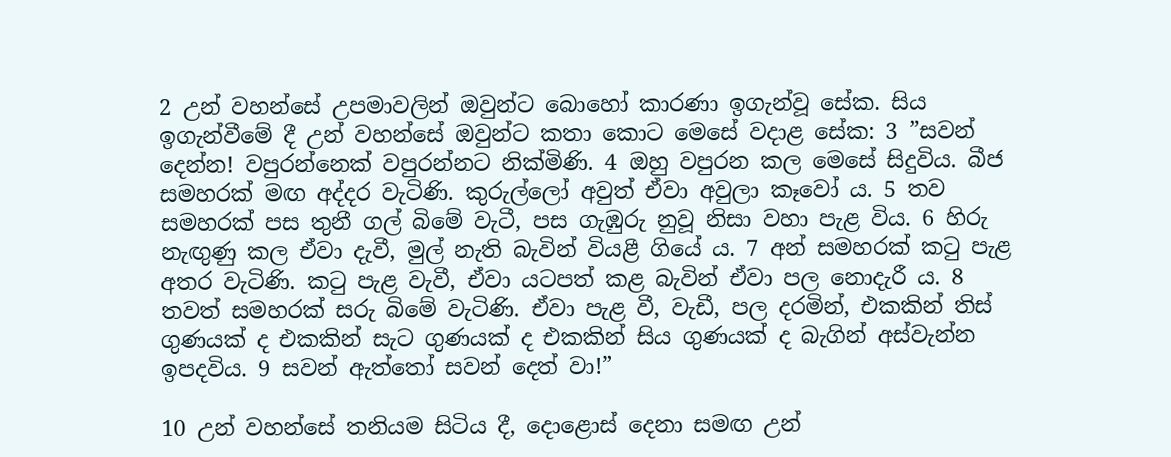2 උන් වහන්සේ උපමාවලින් ඔවුන්ට බොහෝ කාරණා ඉගැන්වූ සේක. සිය ඉගැන්වීමේ දී උන් වහන්සේ ඔවුන්ට කතා කොට මෙසේ වදාළ සේක: 3 ”සවන් දෙන්න! වපුරන්නෙක් වපුරන්නට නික්මිණි. 4 ඔහු වපුරන කල මෙසේ සිදුවිය. බීජ සමහරක් මඟ අද්දර වැටිණි. කුරුල්ලෝ අවුත් ඒවා අවුලා කෑවෝ ය. 5 තව සමහරක් පස තුනී ගල් බිමේ වැටී, පස ගැඹුරු නුවූ නිසා වහා පැළ විය. 6 හිරු නැඟුණු කල ඒවා දැවී, මුල් නැති බැවින් වියළී ගියේ ය. 7 අන් සමහරක් කටු පැළ අතර වැටිණි. කටු පැළ වැවී, ඒවා යටපත් කළ බැවින් ඒවා පල නොදැරී ය. 8 තවත් සමහරක් සරු බිමේ වැටිණි. ඒවා පැළ වී, වැඩී, පල දරමින්, එකකින් තිස් ගුණයක් ද එකකින් සැට ගුණයක් ද එකකින් සිය ගුණයක් ද බැගින් අස්වැන්න ඉපදවිය. 9 සවන් ඇත්තෝ සවන් දෙත් වා!”

10 උන් වහන්සේ තනියම සිටිය දී, දොළොස් දෙනා සමඟ උන්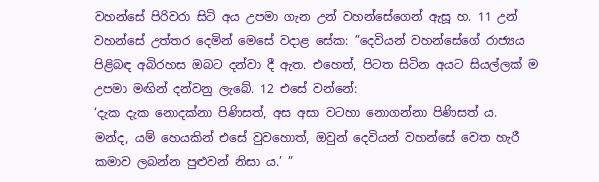වහන්සේ පිරිවරා සිටි අය උපමා ගැන උන් වහන්සේගෙන් ඇසූ හ. 11 උන් වහන්සේ උත්තර දෙමින් මෙසේ වදාළ සේක: ”දෙවියන් වහන්සේගේ රාජ්‍යය පිළිබඳ අබිරහස ඔබට දන්වා දී ඇත. එහෙත්, පිටත සිටින අයට සියල්ලක් ම උපමා මඟින් දන්වනු ලැබේ. 12 එසේ වන්නේ:
‘දැක දැක නොදක්නා පිණිසත්, අස අසා වටහා නොගන්නා පිණිසත් ය.
මන්ද, යම් හෙයකින් එසේ වුවහොත්, ඔවුන් දෙවියන් වහන්සේ වෙත හැරී කමාව ලබන්න පුළුවන් නිසා ය.’ ”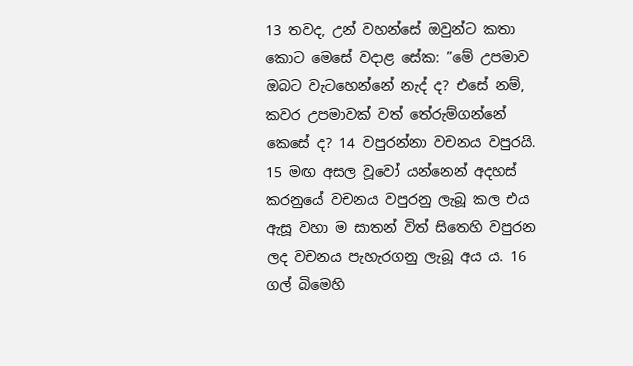13 තවද, උන් වහන්සේ ඔවුන්ට කතා කොට මෙසේ වදාළ සේක: ”මේ උපමාව ඔබට වැටහෙන්නේ නැද් ද? එසේ නම්, කවර උපමාවක් වත් තේරුම්ගන්නේ කෙසේ ද? 14 වපුරන්නා වචනය වපුරයි. 15 මඟ අසල වූවෝ යන්නෙන් අදහස් කරනුයේ වචනය වපුරනු ලැබූ කල එය ඇසූ වහා ම සාතන් විත් සිතෙහි වපුරන ලද වචනය පැහැරගනු ලැබූ අය ය. 16 ගල් බිමෙහි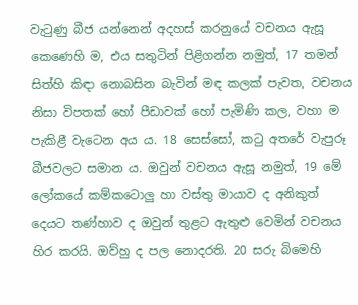වැටුණු බීජ යන්නෙන් අදහස් කරනුයේ වචනය ඇසූ කෙණෙහි ම, එය සතුටින් පිළිගන්න නමුත්, 17 තමන් සිත්හි කිඳා නොබසින බැවින් මඳ කලක් පැවත, වචනය නිසා විපතක් හෝ පීඩාවක් හෝ පැමිණි කල, වහා ම පැකිළී වැටෙන අය ය. 18 සෙස්සෝ, කටු අතරේ වැපුරූ බීජවලට සමාන ය. ඔවුන් වචනය ඇසූ නමුත්, 19 මේ ලෝකයේ කම්කටොලු හා වස්තු මායාව ද අනිකුත් දෙයට තණ්හාව ද ඔවුන් තුළට ඇතුළු වෙමින් වචනය හිර කරයි. ඔව්හු ද පල නොදරති. 20 සරු බිමෙහි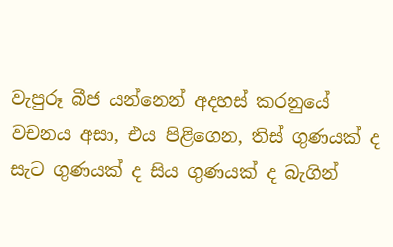වැපුරූ බීජ යන්නෙන් අදහස් කරනුයේ වචනය අසා, එය පිළිගෙන, තිස් ගුණයක් ද සැට ගුණයක් ද සිය ගුණයක් ද බැගින්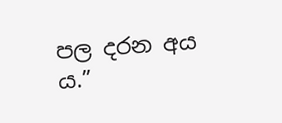පල දරන අය ය.”